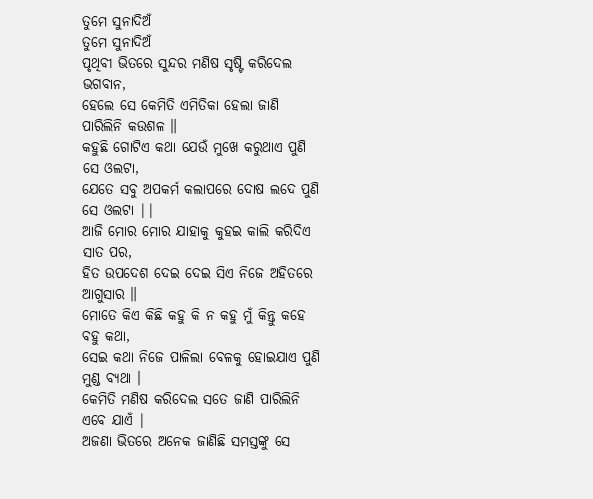ତୁମେ ସୁନାଦିଅଁ
ତୁମେ ସୁନାଦିଅଁ
ପୃଥିବୀ ଭିତରେ ସୁନ୍ଦର ମଣିଷ ସୃଷ୍ଟି କରିଦେଲ ଭଗବାନ,
ହେଲେ ସେ କେମିତି ଏମିତିକା ହେଲା ଜାଣି ପାରିଲିନି କଉଶଳ ॥
କହୁଛି ଗୋଟିଏ କଥା ଯେଉଁ ମୁଖେ କରୁଥାଏ ପୁଣି ସେ ଓଲଟା,
ଯେତେ ସବୁ ଅପକର୍ମ କଲାପରେ ଦୋଷ ଲଦେ ପୁଣି ସେ ଓଲଟା ||
ଆଜି ମୋର ମୋର ଯାହାକୁ କୁହଇ କାଲି କରିଦିଏ ସାତ ପର,
ହିତ ଉପଦେଶ ଦେଇ ଦେଇ ସିଏ ନିଜେ ଅହିତରେ ଆଗୁସାର ॥
ମୋତେ କିଏ କିଛି କହୁ କି ନ କହୁ ମୁଁ କିନ୍ତୁ କହେ ବହୁ କଥା,
ସେଇ କଥା ନିଜେ ପାଳିଲା ବେଳକୁ ହୋଇଯାଏ ପୁଣି ମୁଣ୍ଡ ବ୍ୟଥା ।
କେମିତି ମଣିଷ କରିଦେଲ ସତେ ଜାଣି ପାରିଲିନି ଏବେ ଯାଏଁ |
ଅଜଣା ଭିତରେ ଅନେକ ଜାଣିଛି ସମସ୍ତଙ୍କୁ ସେ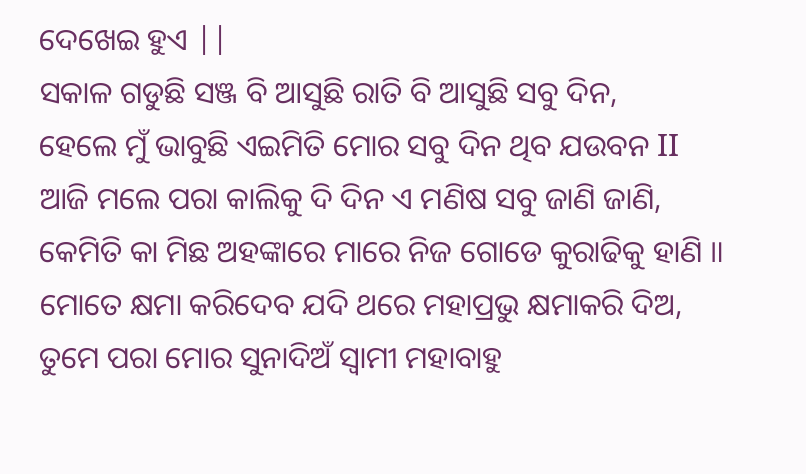ଦେଖେଇ ହୁଏ ||
ସକାଳ ଗଡୁଛି ସଞ୍ଜ ବି ଆସୁଛି ରାତି ବି ଆସୁଛି ସବୁ ଦିନ,
ହେଲେ ମୁଁ ଭାବୁଛି ଏଇମିତି ମୋର ସବୁ ଦିନ ଥିବ ଯଉବନ II
ଆଜି ମଲେ ପରା କାଲିକୁ ଦି ଦିନ ଏ ମଣିଷ ସବୁ ଜାଣି ଜାଣି,
କେମିତି କା ମିଛ ଅହଙ୍କାରେ ମାରେ ନିଜ ଗୋଡେ କୁରାଢିକୁ ହାଣି ॥
ମୋତେ କ୍ଷମା କରିଦେବ ଯଦି ଥରେ ମହାପ୍ରଭୁ କ୍ଷମାକରି ଦିଅ,
ତୁମେ ପରା ମୋର ସୁନାଦିଅଁ ସ୍ୱାମୀ ମହାବାହୁ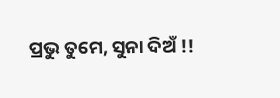ପ୍ରଭୁ ତୁମେ, ସୁନା ଦିଅଁ !!